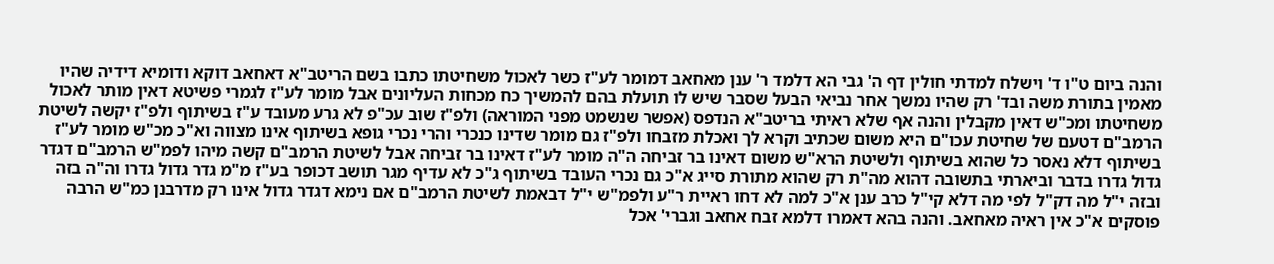והנה ביום ט"ו ד' וישלח למדתי חולין דף ה' גבי הא דלמד ר' ענן מאחאב דמומר לע"ז כשר לאכול משחיטתו כתבו בשם הריטב"א דאחאב דוקא ודומיא דידיה שהיו מאמין בתורת משה ובד' רק שהיו נמשך אחר נביאי הבעל שסבר שיש לו תועלת בהם להמשיך כח מכחות העליונים אבל מומר לע"ז לגמרי פשיטא דאין מותר לאכול משחיטתו ומכ"ש דאין מקבלין והנה אף שלא ראיתי בריטב"א הנדפס (אפשר שנשמט מפני המוראה) ולפ"ז שוב עכ"פ לא גרע מעובד ע"ז בשיתוף ולפ"ז יקשה לשיטת הרמב"ם דטעם של שחיטת עכו"ם היא משום שכתיב וקרא לך ואכלת מזבחו ולפ"ז גם מומר שדינו כנכרי והרי נכרי גופא בשיתוף אינו מצווה וא"כ מכ"ש מומר לע"ז בשיתוף דלא נאסר כל שהוא בשיתוף ולשיטת הרא"ש משום דאינו בר זביחה ה"ה מומר לע"ז דאינו בר זביחה אבל לשיטת הרמב"ם קשה מיהו לפמ"ש הרמב"ם דגדר גדול גדרו בדבר וביארתי בתשובה דהוא מה"ת רק שהוא מתורת סייג א"כ גם נכרי העובד בשיתוף ג"כ לא עדיף מגר תושב דכופר בע"ז מ"מ גדר גדול גדרו וה"ה בזה ובזה י"ל מה דק"ל לפי מה דלא קי"ל כרב ענן א"כ למה לא דחו ראיית ר"ע ולפמ"ש י"ל דבאמת לשיטת הרמב"ם אם נימא דגדר גדול אינו רק מדרבנן כמ"ש הרבה פוסקים א"כ אין ראיה מאחאב. והנה בהא דאמרו דלמא זבח אחאב וגברי' אכל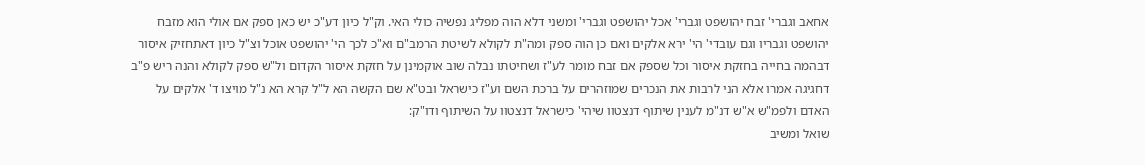אחאב וגברי' זבח יהושפט וגברי' אכל יהושפט וגברי' ומשני דלא הוה מפליג נפשיה כולי האי. וק"ל כיון דע"כ יש כאן ספק אם אולי הוא מזבח יהושפט וגבריו וגם עובדי' הי' ירא אלקים ואם כן הוה ספק ומה"ת לקולא לשיטת הרמב"ם וא"כ לכך הי' יהושפט אוכל וצ"ל כיון דאתחזיק איסור דבהמה בחייה בחזקת איסור וכל שספק אם זבח מומר לע"ז ושחיטתו נבלה שוב אוקמינן על חזקת איסור הקדום ול"ש ספק לקולא והנה ריש פ"ב דחגיגה אמרו אלא הני לרבות את הנכרים שמוזהרים על ברכת השם וע"ז כישראל ובט"א שם הקשה הא ל"ל קרא הא נ"ל מויצו ד' אלקים על האדם ולפמ"ש א"ש דנ"מ לענין שיתוף דנצטוו שיהי' כישראל דנצטוו על השיתוף ודו"ק:
שואל ומשיב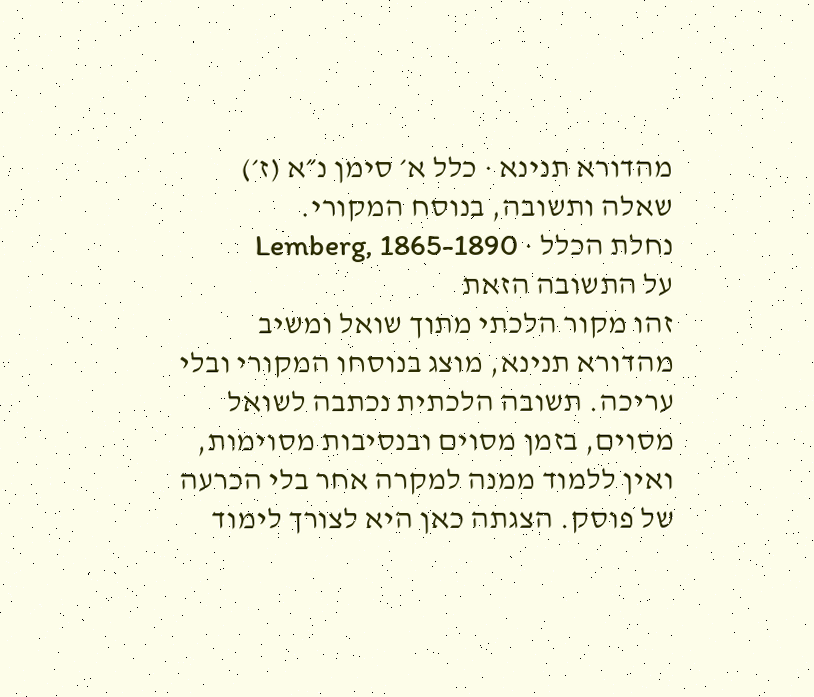מהדורא תנינא · כלל א׳ סימן נ״א (ז׳)
שאלה ותשובה, בנוסח המקורי.
נחלת הכלל · Lemberg, 1865-1890
על התשובה הזאת
זהו מקור הלכתי מתוך שואל ומשיב מהדורא תנינא, מוצג בנוסחו המקורי ובלי עריכה. תשובה הלכתית נכתבה לשואל מסוים, בזמן מסוים ובנסיבות מסוימות, ואין ללמוד ממנה למקרה אחר בלי הכרעה של פוסק. הצגתה כאן היא לצורך לימוד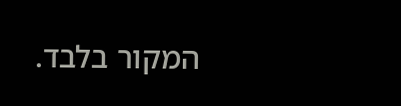המקור בלבד.